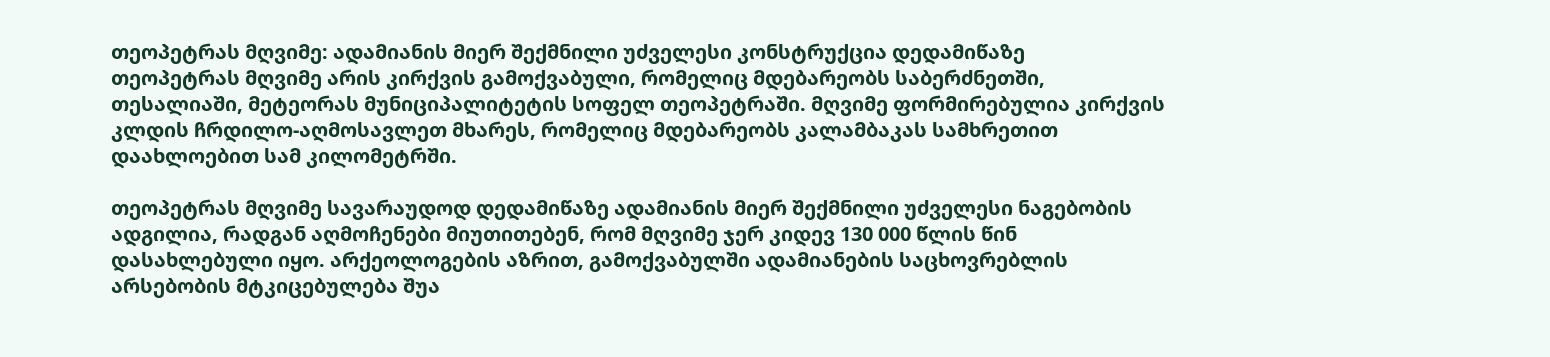თეოპეტრას მღვიმე: ადამიანის მიერ შექმნილი უძველესი კონსტრუქცია დედამიწაზე
თეოპეტრას მღვიმე არის კირქვის გამოქვაბული, რომელიც მდებარეობს საბერძნეთში, თესალიაში, მეტეორას მუნიციპალიტეტის სოფელ თეოპეტრაში. მღვიმე ფორმირებულია კირქვის კლდის ჩრდილო-აღმოსავლეთ მხარეს, რომელიც მდებარეობს კალამბაკას სამხრეთით დაახლოებით სამ კილომეტრში.

თეოპეტრას მღვიმე სავარაუდოდ დედამიწაზე ადამიანის მიერ შექმნილი უძველესი ნაგებობის ადგილია, რადგან აღმოჩენები მიუთითებენ, რომ მღვიმე ჯერ კიდევ 130 000 წლის წინ დასახლებული იყო. არქეოლოგების აზრით, გამოქვაბულში ადამიანების საცხოვრებლის არსებობის მტკიცებულება შუა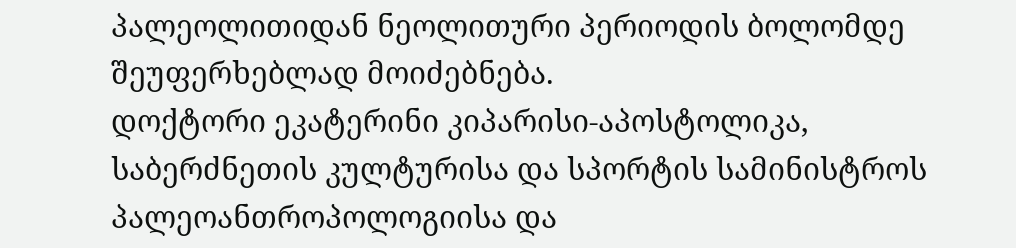პალეოლითიდან ნეოლითური პერიოდის ბოლომდე შეუფერხებლად მოიძებნება.
დოქტორი ეკატერინი კიპარისი-აპოსტოლიკა, საბერძნეთის კულტურისა და სპორტის სამინისტროს პალეოანთროპოლოგიისა და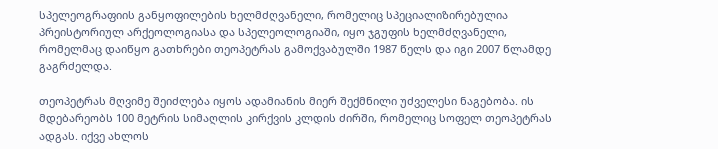სპელეოგრაფიის განყოფილების ხელმძღვანელი, რომელიც სპეციალიზირებულია პრეისტორიულ არქეოლოგიასა და სპელეოლოგიაში, იყო ჯგუფის ხელმძღვანელი, რომელმაც დაიწყო გათხრები თეოპეტრას გამოქვაბულში 1987 წელს და იგი 2007 წლამდე გაგრძელდა.

თეოპეტრას მღვიმე შეიძლება იყოს ადამიანის მიერ შექმნილი უძველესი ნაგებობა. ის მდებარეობს 100 მეტრის სიმაღლის კირქვის კლდის ძირში, რომელიც სოფელ თეოპეტრას ადგას. იქვე ახლოს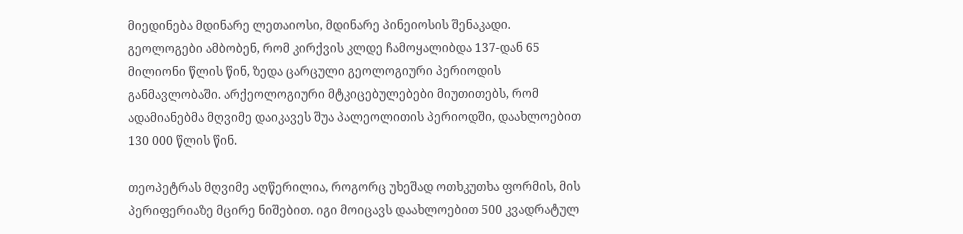მიედინება მდინარე ლეთაიოსი, მდინარე პინეიოსის შენაკადი.
გეოლოგები ამბობენ, რომ კირქვის კლდე ჩამოყალიბდა 137-დან 65 მილიონი წლის წინ, ზედა ცარცული გეოლოგიური პერიოდის განმავლობაში. არქეოლოგიური მტკიცებულებები მიუთითებს, რომ ადამიანებმა მღვიმე დაიკავეს შუა პალეოლითის პერიოდში, დაახლოებით 130 000 წლის წინ.

თეოპეტრას მღვიმე აღწერილია, როგორც უხეშად ოთხკუთხა ფორმის, მის პერიფერიაზე მცირე ნიშებით. იგი მოიცავს დაახლოებით 500 კვადრატულ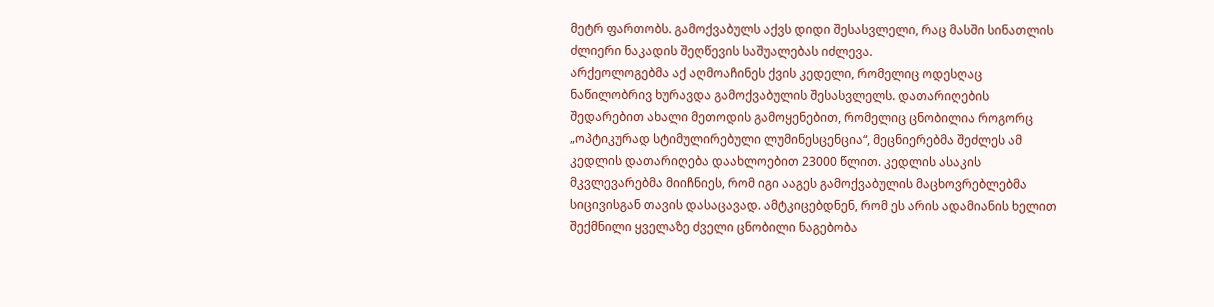მეტრ ფართობს. გამოქვაბულს აქვს დიდი შესასვლელი, რაც მასში სინათლის ძლიერი ნაკადის შეღწევის საშუალებას იძლევა.
არქეოლოგებმა აქ აღმოაჩინეს ქვის კედელი, რომელიც ოდესღაც ნაწილობრივ ხურავდა გამოქვაბულის შესასვლელს. დათარიღების შედარებით ახალი მეთოდის გამოყენებით, რომელიც ცნობილია როგორც „ოპტიკურად სტიმულირებული ლუმინესცენცია“, მეცნიერებმა შეძლეს ამ კედლის დათარიღება დაახლოებით 23000 წლით. კედლის ასაკის მკვლევარებმა მიიჩნიეს, რომ იგი ააგეს გამოქვაბულის მაცხოვრებლებმა სიცივისგან თავის დასაცავად. ამტკიცებდნენ, რომ ეს არის ადამიანის ხელით შექმნილი ყველაზე ძველი ცნობილი ნაგებობა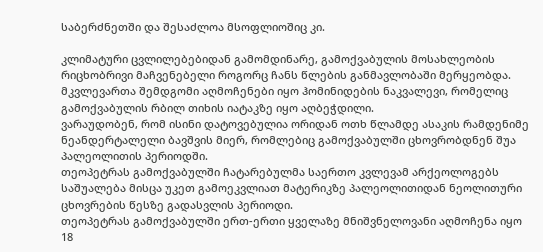საბერძნეთში და შესაძლოა მსოფლიოშიც კი.

კლიმატური ცვლილებებიდან გამომდინარე, გამოქვაბულის მოსახლეობის რიცხობრივი მაჩვენებელი როგორც ჩანს წლების განმავლობაში მერყეობდა. მკვლევართა შემდგომი აღმოჩენები იყო ჰომინიდების ნაკვალევი, რომელიც გამოქვაბულის რბილ თიხის იატაკზე იყო აღბეჭდილი.
ვარაუდობენ, რომ ისინი დატოვებულია ორიდან ოთხ წლამდე ასაკის რამდენიმე ნეანდერტალელი ბავშვის მიერ, რომლებიც გამოქვაბულში ცხოვრობდნენ შუა პალეოლითის პერიოდში.
თეოპეტრას გამოქვაბულში ჩატარებულმა საერთო კვლევამ არქეოლოგებს საშუალება მისცა უკეთ გამოეკვლიათ მატერიკზე პალეოლითიდან ნეოლითური ცხოვრების წესზე გადასვლის პერიოდი.
თეოპეტრას გამოქვაბულში ერთ-ერთი ყველაზე მნიშვნელოვანი აღმოჩენა იყო 18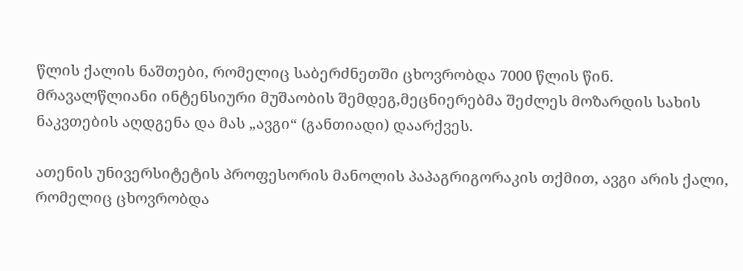წლის ქალის ნაშთები, რომელიც საბერძნეთში ცხოვრობდა 7000 წლის წინ.
მრავალწლიანი ინტენსიური მუშაობის შემდეგ,მეცნიერებმა შეძლეს მოზარდის სახის ნაკვთების აღდგენა და მას „ავგი“ (განთიადი) დაარქვეს.

ათენის უნივერსიტეტის პროფესორის მანოლის პაპაგრიგორაკის თქმით, ავგი არის ქალი, რომელიც ცხოვრობდა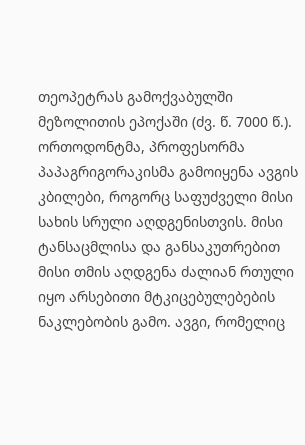თეოპეტრას გამოქვაბულში მეზოლითის ეპოქაში (ძვ. წ. 7000 წ.).
ორთოდონტმა, პროფესორმა პაპაგრიგორაკისმა გამოიყენა ავგის კბილები, როგორც საფუძველი მისი სახის სრული აღდგენისთვის. მისი ტანსაცმლისა და განსაკუთრებით მისი თმის აღდგენა ძალიან რთული იყო არსებითი მტკიცებულებების ნაკლებობის გამო. ავგი, რომელიც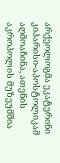არქეოლოგმა ეკატერინი კიპარისი-აპოსტოლიკამ აღმოაჩინა, ათენის აკროპოლის მუზეუმშია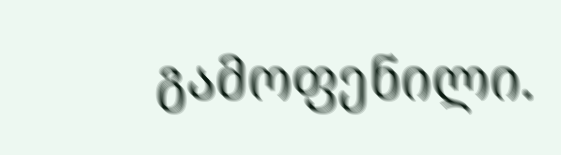გამოფენილი.